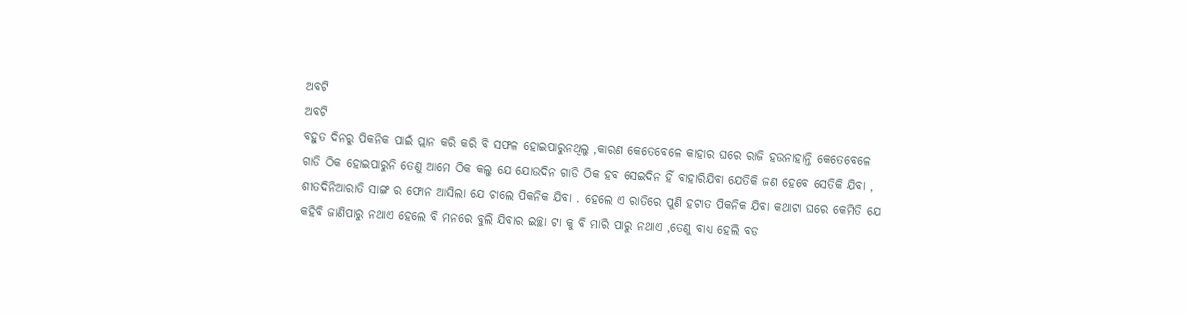ଅବଟି
ଅବଟି
ବହୁତ ଦିନରୁ ପିକନିକ ପାଇଁ ପ୍ଲାନ କରି କରି ବି ସଫଳ ହୋଇପାରୁନଥିଲୁ ,କାରଣ କେତେବେଳେ କାହାର ଘରେ ରାଜି ହଉନାହାନ୍ତି କେତେବେଳେ ଗାଡି ଠିକ ହୋଇପାରୁନି ତେଣୁ ଆମେ ଠିକ କଲୁ ଯେ ଯୋଉଦିନ ଗାଡି ଠିକ ହବ ସେଇଦିନ ହିଁ ବାହାରିଯିବା ଯେତିକି ଜଣ ହେବେ ସେତିକି ଯିବା ,
ଶୀତଦିନିଆରାତି ସାଙ୍ଗ ର ଫୋନ ଆସିଲା ଯେ ଚାଲେ ପିକନିକ ଯିବା . ହେଲେ ଏ ରାତିରେ ପୁଣି ହଟାତ ପିକନିକ ଯିବା କଥାଟା ଘରେ କେମିତି ଯେ କହିବି ଜାଣିପାରୁ ନଥାଏ ହେଲେ ବି ମନରେ ବୁଲି ଯିବାର ଇଚ୍ଛା ଟା କୁ ବି ମାରି ପାରୁ ନଥାଏ ,ତେଣୁ ବାଧ୍ୟ ହେଲି ବଡ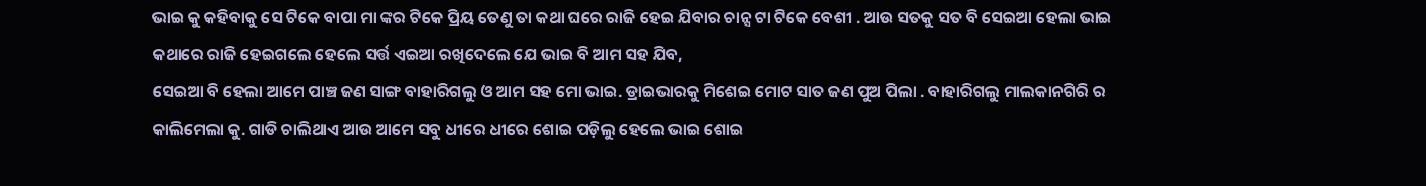ଭାଇ କୁ କହିବାକୁ ସେ ଟିକେ ବାପା ମା ଙ୍କର ଟିକେ ପ୍ରିୟ ତେଣୁ ତା କଥା ଘରେ ରାଜି ହେଇ ଯିବାର ଚାନ୍ସ ଟା ଟିକେ ବେଶୀ . ଆଉ ସତକୁ ସତ ବି ସେଇଆ ହେଲା ଭାଇ କଥାରେ ରାଜି ହେଇଗଲେ ହେଲେ ସର୍ତ୍ତ ଏଇଆ ରଖିଦେଲେ ଯେ ଭାଇ ବି ଆମ ସହ ଯିବ,
ସେଇଆ ବି ହେଲା ଆମେ ପାଞ୍ଚ ଜଣ ସାଙ୍ଗ ବାହାରିଗଲୁ ଓ ଆମ ସହ ମୋ ଭାଇ. ଡ୍ରାଇଭାରକୁ ମିଶେଇ ମୋଟ ସାତ ଜଣ ପୁଅ ପିଲା . ବାହାରିଗଲୁ ମାଲକାନଗିରି ର କାଲିମେଲା କୁ. ଗାଡି ଚାଲିଥାଏ ଆଉ ଆମେ ସବୁ ଧୀରେ ଧୀରେ ଶୋଇ ପଡ଼ିଲୁ ହେଲେ ଭାଇ ଶୋଇ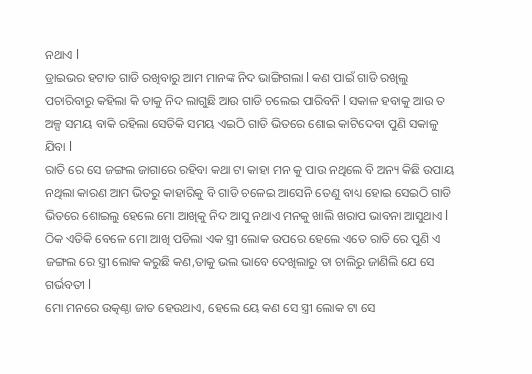ନଥାଏ l
ଡ୍ରାଇଭର ହଟାତ ଗାଡି ରଖିବାରୁ ଆମ ମାନଙ୍କ ନିଦ ଭାଙ୍ଗିଗଲା l କଣ ପାଇଁ ଗାଡି ରଖିଲୁ ପଚାରିବାରୁ କହିଲା କି ତାକୁ ନିଦ ଲାଗୁଛି ଆଉ ଗାଡି ଚଲେଇ ପାରିବନି l ସକାଳ ହବାକୁ ଆଉ ତ ଅଳ୍ପ ସମୟ ବାକି ରହିଲା ସେତିକି ସମୟ ଏଇଠି ଗାଡି ଭିତରେ ଶୋଇ କାଟିଦେବା ପୁଣି ସକାଳୁ ଯିବା l
ରାତି ରେ ସେ ଜଙ୍ଗଲ ଜାଗାରେ ରହିବା କଥା ଟା କାହା ମନ କୁ ପାଉ ନଥିଲେ ବି ଅନ୍ୟ କିଛି ଉପାୟ ନଥିଲା କାରଣ ଆମ ଭିତରୁ କାହାରିକୁ ବି ଗାଡି ଚଳେଇ ଆସେନି ତେଣୁ ବାଧ୍ୟ ହୋଇ ସେଇଠି ଗାଡି ଭିତରେ ଶୋଇଲୁ ହେଲେ ମୋ ଆଖିକୁ ନିଦ ଆସୁ ନଥାଏ ମନକୁ ଖାଲି ଖରାପ ଭାବନା ଆସୁଥାଏ l
ଠିକ ଏତିକି ବେଳେ ମୋ ଆଖି ପଡିଲା ଏକ ସ୍ତ୍ରୀ ଲୋକ ଉପରେ ହେଲେ ଏତେ ରାତି ରେ ପୁଣି ଏ ଜଙ୍ଗଲ ରେ ସ୍ତ୍ରୀ ଲୋକ କରୁଛି କଣ,ତାକୁ ଭଲ ଭାବେ ଦେଖିଲାରୁ ତା ଚାଲିରୁ ଜାଣିଲି ଯେ ସେ ଗର୍ଭବତୀ l
ମୋ ମନରେ ଉତ୍କଣ୍ଠା ଜାତ ହେଉଥାଏ, ହେଲେ ୟେ କଣ ସେ ସ୍ତ୍ରୀ ଲୋକ ଟା ସେ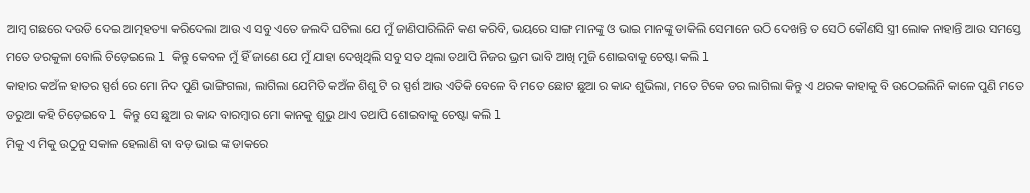ଆମ୍ବ ଗଛରେ ଦଉଡି ଦେଇ ଆତ୍ମହତ୍ୟା କରିଦେଲା ଆଉ ଏ ସବୁ ଏତେ ଜଲଦି ଘଟିଲା ଯେ ମୁଁ ଜାଣିପାରିଲିନି କଣ କରିବି, ଭୟରେ ସାଙ୍ଗ ମାନଙ୍କୁ ଓ ଭାଇ ମାନଙ୍କୁ ଡାକିଲି ସେମାନେ ଉଠି ଦେଖନ୍ତି ତ ସେଠି କୌଣସି ସ୍ତ୍ରୀ ଲୋକ ନାହାନ୍ତି ଆଉ ସମସ୍ତେ ମତେ ଡରକୁଳା ବୋଲି ଚିଡ଼େଇଲେ l କିନ୍ତୁ କେବଳ ମୁଁ ହିଁ ଜାଣେ ଯେ ମୁଁ ଯାହା ଦେଖିଥିଲି ସବୁ ସତ ଥିଲା ତଥାପି ନିଜର ଭ୍ରମ ଭାବି ଆଖି ମୁଜି ଶୋଇବାକୁ ଚେଷ୍ଟା କଲି l
କାହାର କଅଁଳ ହାତର ସ୍ପର୍ଶ ରେ ମୋ ନିଦ ପୁଣି ଭାଙ୍ଗିଗଲା, ଲାଗିଲା ଯେମିତି କଅଁଳ ଶିଶୁ ଟି ର ସ୍ପର୍ଶ ଆଉ ଏତିକି ବେଳେ ବି ମତେ ଛୋଟ ଛୁଆ ର କାନ୍ଦ ଶୁଭିଲା, ମତେ ଟିକେ ଡର ଲାଗିଲା କିନ୍ତୁ ଏ ଥରକ କାହାକୁ ବି ଉଠେଇଲିନି କାଳେ ପୁଣି ମତେ ଡରୁଆ କହି ଚିଡ଼େଇବେ l କିନ୍ତୁ ସେ ଛୁଆ ର କାନ୍ଦ ବାରମ୍ବାର ମୋ କାନକୁ ଶୁଭୁ ଥାଏ ତଥାପି ଶୋଇବାକୁ ଚେଷ୍ଟା କଲି l
ମିକୁ ଏ ମିକୁ ଉଠୁନୁ ସକାଳ ହେଲାଣି ବା ବଡ଼ ଭାଇ ଙ୍କ ଡାକରେ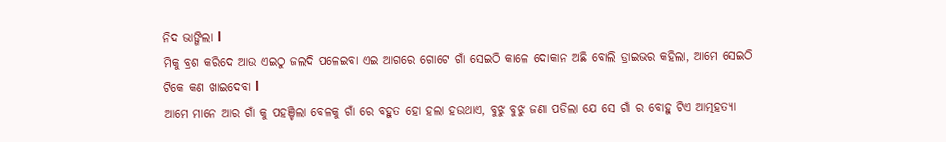ନିଦ ଭାଙ୍ଗିଲା l
ମିକୁ ବ୍ରଶ କରିଦେ ଆଉ ଏଇଠୁ ଜଲଦି ପଳେଇବା ଏଇ ଆଗରେ ଗୋଟେ ଗାଁ ସେଇଠି କାଳେ ଦୋକାନ ଅଛି ବୋଲି ଡ୍ରାଇଭର କହିଲା, ଆମେ ସେଇଠି ଟିକେ କଣ ଖାଇଦେବା l
ଆମେ ମାନେ ଆର ଗାଁ କୁ ପହଞ୍ଚିଲା ବେଳକୁ ଗାଁ ରେ ବହୁତ ହୋ ହଲା ହଉଥାଏ, ବୁଝୁ ବୁଝୁ ଜଣା ପଡିଲା ଯେ ସେ ଗାଁ ର ବୋହୁ ଟିଏ ଆତ୍ମହତ୍ୟା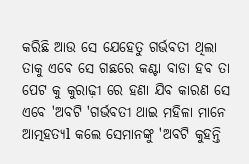କରିଛି ଆଉ ସେ ଯେହେତୁ ଗର୍ଭବତୀ ଥିଲା ତାକୁ ଏବେ ସେ ଗଛରେ କଣ୍ଟା ବାଡା ହବ ତା ପେଟ କୁ କୁରାଢ଼ୀ ରେ ହଣା ଯିବ କାରଣ ସେ ଏବେ 'ଅବଟି 'ଗର୍ଭବତୀ ଥାଇ ମହିଳା ମାନେ ଆତ୍ମହତ୍ୟl କଲେ ସେମାନଙ୍କୁ 'ଅବଟି କୁହନ୍ତି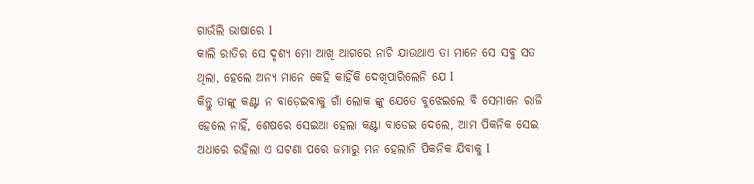ଗାଉଁଲି ଭାଷାରେ l
କାଲି ରାତିର ସେ ଦୃଶ୍ୟ ମୋ ଆଖି ଆଗରେ ନାଚି ଯାଉଥାଏ ତା ମାନେ ସେ ସବୁ ସତ ଥିଲା, ହେଲେ ଅନ୍ୟ ମାନେ କେହି କାହିଁକି ଦେଖିପାରିଲେନି ଯେ l
କିନ୍ତୁ ତାଙ୍କୁ କଣ୍ଟା ନ ବାଡ଼େଇବାକୁ ଗାଁ ଲୋକ ଙ୍କୁ ଯେତେ ବୁଝେଇଲେ ବି ସେମାନେ ରାଜି ହେଲେ ନାହିଁ, ଶେଷରେ ସେଇଆ ହେଲା କଣ୍ଟା ବାଡେଇ ଦେଲେ, ଆମ ପିକନିକ ସେଇ ଅଧାରେ ରହିଲା ଏ ଘଟଣା ପରେ ଜମାରୁ ମନ ହେଲାନି ପିକନିକ ଯିବାକୁ l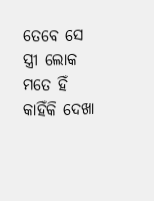ତେବେ ସେ ସ୍ତ୍ରୀ ଲୋକ ମତେ ହିଁ କାହିଁକି ଦେଖା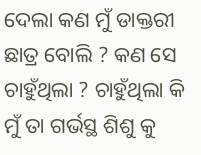ଦେଲା କଣ ମୁଁ ଡାକ୍ତରୀ ଛାତ୍ର ବୋଲି ? କଣ ସେ ଚାହୁଁଥିଲା ? ଚାହୁଁଥିଲା କି ମୁଁ ତା ଗର୍ଭସ୍ଥ ଶିଶୁ କୁ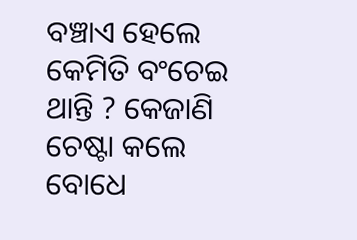ବଞ୍ଚାଏ ହେଲେ କେମିତି ବଂଚେଇ ଥାନ୍ତି ? କେଜାଣି ଚେଷ୍ଟା କଲେ ବୋଧେ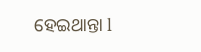ହେଇଥାନ୍ତା l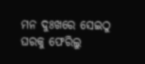ମନ ଦୁଃଖରେ ସେଇଠୁ ଘରକୁ ଫେରିଲୁ